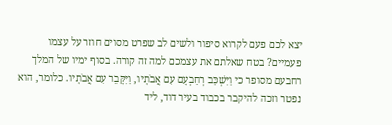יצא לכם פעם לקרוא סיפור ולשים לב שפרט מסוים חוזר על עצמו פעמיים? בטח שאלתם את עצמכם למה זה קורה. בסוף ימיו של המלך רחבעם מסופר כי וַיִּשְׁכַּב רְחַבְעָם עִם אֲבֹתָיו, וַיִּקָּבֵר עִם אֲבֹתָיו. כלומר, הוא נפטר וזכה להיקבר בכבוד בעיר דוד, ליד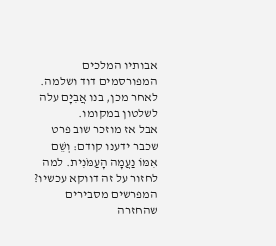אבותיו המלכים המפורסמים דוד ושלמה. לאחר מכן, בנו אֲבִיָּם עלה לשלטון במקומו.
אבל אז מוזכר שוב פרט שכבר ידענו קודם: וְשֵׁם אִמּוֹ נַעֲמָה הָעַמֹּנִית. למה לחזור על זה דווקא עכשיו? המפרשים מסבירים שהחזרה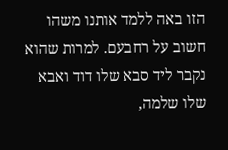הזו באה ללמד אותנו משהו חשוב על רחבעם. למרות שהוא נקבר ליד סבא שלו דוד ואבא שלו שלמה,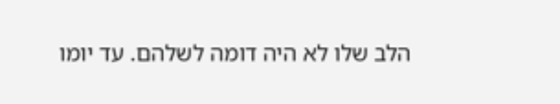הלב שלו לא היה דומה לשלהם. עד יומו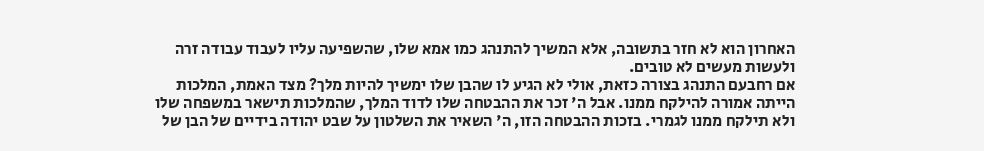האחרון הוא לא חזר בתשובה, אלא המשיך להתנהג כמו אמא שלו, שהשפיעה עליו לעבוד עבודה זרה ולעשות מעשים לא טובים.
אם רחבעם התנהג בצורה כזאת, אולי לא הגיע לו שהבן שלו ימשיך להיות מלך? מצד האמת, המלכות הייתה אמורה להילקח ממנו. אבל ה' זכר את ההבטחה שלו לדוד המלך, שהמלכות תישאר במשפחה שלו ולא תילקח ממנו לגמרי. בזכות ההבטחה הזו, ה' השאיר את השלטון על שבט יהודה בידיים של הבן של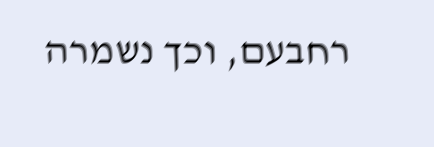רחבעם, וכך נשמרה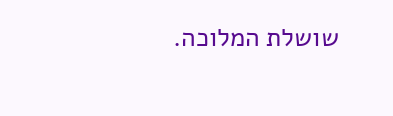שושלת המלוכה.